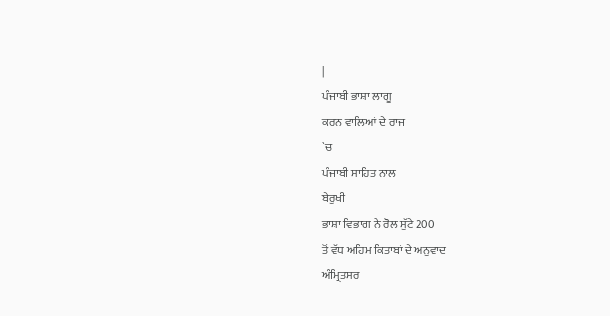|
ਪੰਜਾਬੀ ਭਾਸ਼ਾ ਲਾਗੂ
ਕਰਨ ਵਾਲਿਆਂ ਦੇ ਰਾਜ
`ਚ
ਪੰਜਾਬੀ ਸਾਹਿਤ ਨਾਲ
ਬੇਰੁਖੀ
ਭਾਸ਼ਾ ਵਿਭਾਗ ਨੇ ਰੋਲ ਸੁੱਟੇ 200
ਤੋਂ ਵੱਧ ਅਹਿਮ ਕਿਤਾਬਾਂ ਦੇ ਅਨੁਵਾਦ
ਅੰਮ੍ਰਿਤਸਰ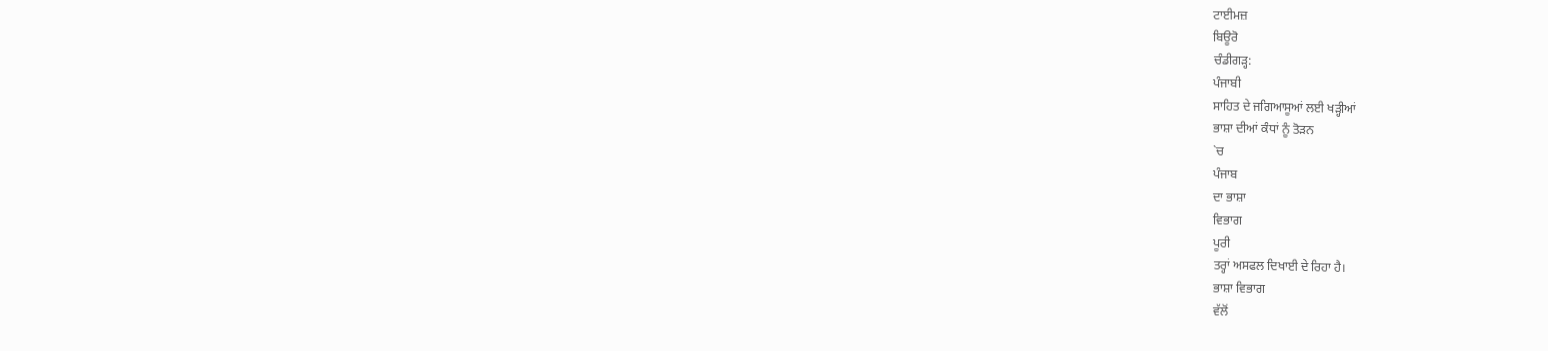ਟਾਈਮਜ਼
ਬਿਊਰੋ
ਚੰਡੀਗੜ੍ਹ:
ਪੰਜਾਬੀ
ਸਾਹਿਤ ਦੇ ਜਗਿਆਸੂਆਂ ਲਈ ਖੜ੍ਹੀਆਂ
ਭਾਸ਼ਾ ਦੀਆਂ ਕੰਧਾਂ ਨੂੰ ਤੋੜਨ
`ਚ
ਪੰਜਾਬ
ਦਾ ਭਾਸ਼ਾ
ਵਿਭਾਗ
ਪੂਰੀ
ਤਰ੍ਹਾਂ ਅਸਫਲ ਦਿਖਾਈ ਦੇ ਰਿਹਾ ਹੈ।
ਭਾਸ਼ਾ ਵਿਭਾਗ
ਵੱਲੋਂ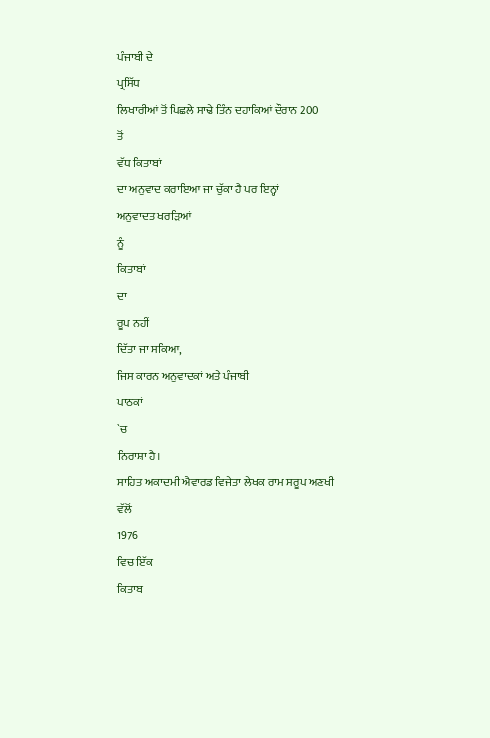ਪੰਜਾਬੀ ਦੇ
ਪ੍ਰਸਿੱਧ
ਲਿਖਾਰੀਆਂ ਤੋਂ ਪਿਛਲੇ ਸਾਢੇ ਤਿੰਨ ਦਹਾਕਿਆਂ ਦੌਰਾਨ 200
ਤੋਂ
ਵੱਧ ਕਿਤਾਬਾਂ
ਦਾ ਅਨੁਵਾਦ ਕਰਾਇਆ ਜਾ ਚੁੱਕਾ ਹੈ ਪਰ ਇਨ੍ਹਾਂ
ਅਨੁਵਾਦਤ ਖਰੜਿਆਂ
ਨੂੰ
ਕਿਤਾਬਾਂ
ਦਾ
ਰੂਪ ਨਹੀਂ
ਦਿੱਤਾ ਜਾ ਸਕਿਆ,
ਜਿਸ ਕਾਰਨ ਅਨੁਵਾਦਕਾਂ ਅਤੇ ਪੰਜਾਬੀ
ਪਾਠਕਾਂ
`ਚ
ਨਿਰਾਸ਼ਾ ਹੈ।
ਸਾਹਿਤ ਅਕਾਦਮੀ ਐਵਾਰਡ ਵਿਜੇਤਾ ਲੇਖਕ ਰਾਮ ਸਰੂਪ ਅਣਖੀ
ਵੱਲੋਂ
1976
ਵਿਚ ਇੱਕ
ਕਿਤਾਬ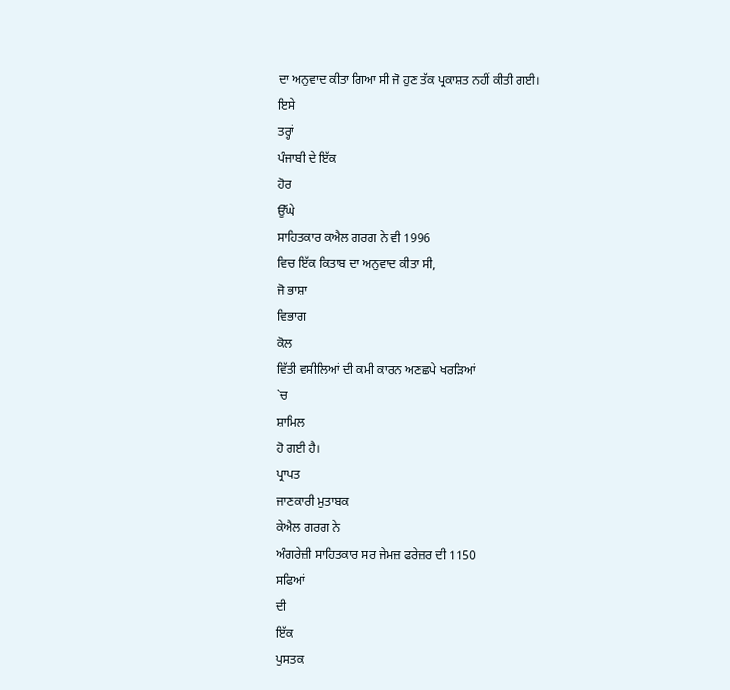ਦਾ ਅਨੁਵਾਦ ਕੀਤਾ ਗਿਆ ਸੀ ਜੋ ਹੁਣ ਤੱਕ ਪ੍ਰਕਾਸ਼ਤ ਨਹੀਂ ਕੀਤੀ ਗਈ।
ਇਸੇ
ਤਰ੍ਹਾਂ
ਪੰਜਾਬੀ ਦੇ ਇੱਕ
ਹੋਰ
ਉੱਘੇ
ਸਾਹਿਤਕਾਰ ਕਐਲ ਗਰਗ ਨੇ ਵੀ 1996
ਵਿਚ ਇੱਕ ਕਿਤਾਬ ਦਾ ਅਨੁਵਾਦ ਕੀਤਾ ਸੀ,
ਜੋ ਭਾਸ਼ਾ
ਵਿਭਾਗ
ਕੋਲ
ਵਿੱਤੀ ਵਸੀਲਿਆਂ ਦੀ ਕਮੀ ਕਾਰਨ ਅਣਛਪੇ ਖਰੜਿਆਂ
`ਚ
ਸ਼ਾਮਿਲ
ਹੋ ਗਈ ਹੈ।
ਪ੍ਰਾਪਤ
ਜਾਣਕਾਰੀ ਮੁਤਾਬਕ
ਕੇਐਲ ਗਰਗ ਨੇ
ਅੰਗਰੇਜ਼ੀ ਸਾਹਿਤਕਾਰ ਸਰ ਜੇਮਜ਼ ਫਰੇਜ਼ਰ ਦੀ 1150
ਸਫਿਆਂ
ਦੀ
ਇੱਕ
ਪੁਸਤਕ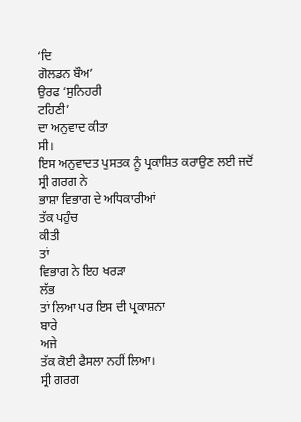‘ਦਿ
ਗੋਲਡਨ ਬੌਅ’
ਉਰਫ ‘ਸੁਨਿਹਰੀ
ਟਹਿਣੀ’
ਦਾ ਅਨੁਵਾਦ ਕੀਤਾ
ਸੀ।
ਇਸ ਅਨੁਵਾਦਤ ਪੁਸਤਕ ਨੂੰ ਪ੍ਰਕਾਸ਼ਿਤ ਕਰਾਉਣ ਲਈ ਜਦੋਂ
ਸ੍ਰੀ ਗਰਗ ਨੇ
ਭਾਸ਼ਾ ਵਿਭਾਗ ਦੇ ਅਧਿਕਾਰੀਆਂ
ਤੱਕ ਪਹੁੰਚ
ਕੀਤੀ
ਤਾਂ
ਵਿਭਾਗ ਨੇ ਇਹ ਖਰੜਾ
ਲੱਭ
ਤਾਂ ਲਿਆ ਪਰ ਇਸ ਦੀ ਪ੍ਰਕਾਸ਼ਨਾ
ਬਾਰੇ
ਅਜੇ
ਤੱਕ ਕੋਈ ਫੈਸਲਾ ਨਹੀਂ ਲਿਆ।
ਸ੍ਰੀ ਗਰਗ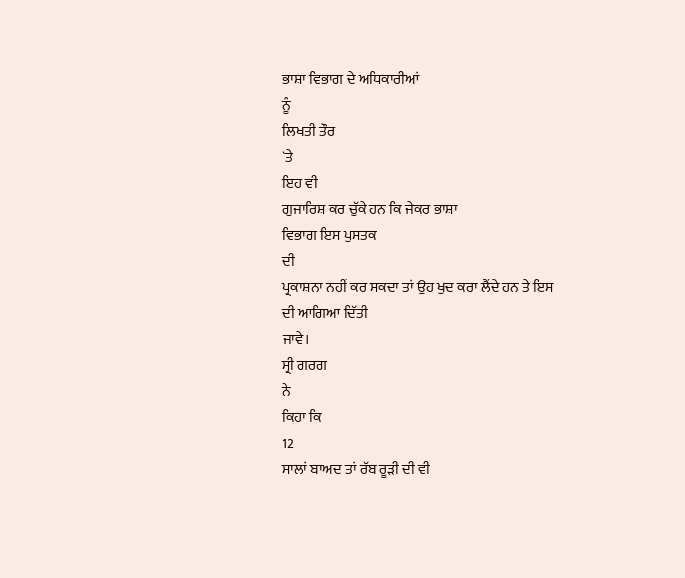ਭਾਸ਼ਾ ਵਿਭਾਗ ਦੇ ਅਧਿਕਾਰੀਆਂ
ਨੂੰ
ਲਿਖਤੀ ਤੌਰ
`ਤੇ
ਇਹ ਵੀ
ਗੁਜਾਰਿਸ਼ ਕਰ ਚੁੱਕੇ ਹਨ ਕਿ ਜੇਕਰ ਭਾਸ਼ਾ
ਵਿਭਾਗ ਇਸ ਪੁਸਤਕ
ਦੀ
ਪ੍ਰਕਾਸ਼ਨਾ ਨਹੀਂ ਕਰ ਸਕਦਾ ਤਾਂ ਉਹ ਖੁਦ ਕਰਾ ਲੈਂਦੇ ਹਨ ਤੇ ਇਸ
ਦੀ ਆਗਿਆ ਦਿੱਤੀ
ਜਾਵੇ।
ਸ੍ਰੀ ਗਰਗ
ਨੇ
ਕਿਹਾ ਕਿ
12
ਸਾਲਾਂ ਬਾਅਦ ਤਾਂ ਰੱਬ ਰੂੜੀ ਦੀ ਵੀ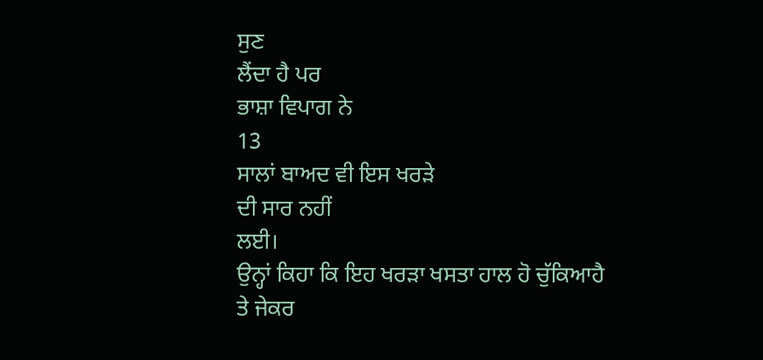ਸੁਣ
ਲੈਂਦਾ ਹੈ ਪਰ
ਭਾਸ਼ਾ ਵਿਪਾਗ ਨੇ
13
ਸਾਲਾਂ ਬਾਅਦ ਵੀ ਇਸ ਖਰੜੇ
ਦੀ ਸਾਰ ਨਹੀਂ
ਲਈ।
ਉਨ੍ਹਾਂ ਕਿਹਾ ਕਿ ਇਹ ਖਰੜਾ ਖਸਤਾ ਹਾਲ ਹੋ ਚੁੱਕਿਆਹੈ
ਤੇ ਜੇਕਰ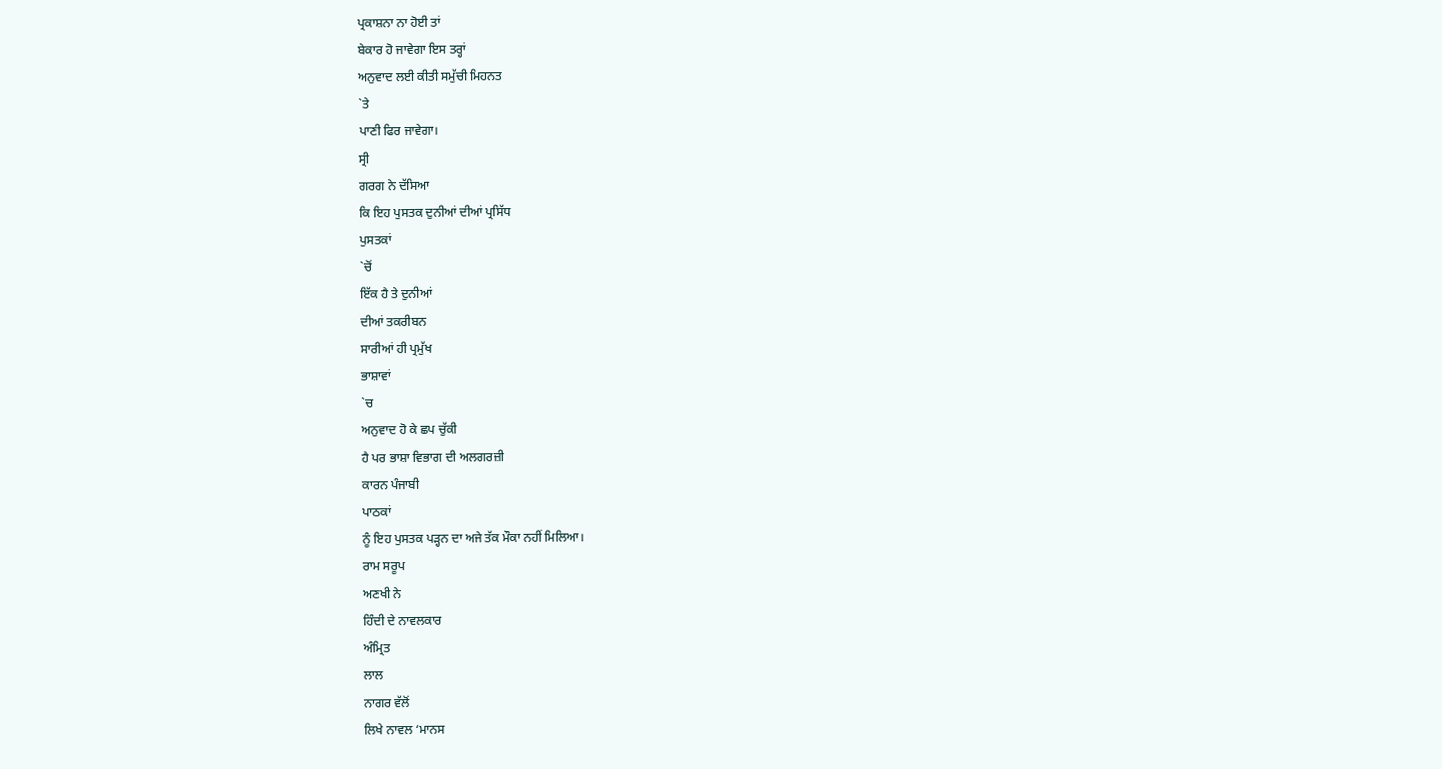ਪ੍ਰਕਾਸ਼ਨਾ ਨਾ ਹੋਈ ਤਾਂ
ਬੇਕਾਰ ਹੋ ਜਾਵੇਗਾ ਇਸ ਤਰ੍ਹਾਂ
ਅਨੁਵਾਦ ਲਈ ਕੀਤੀ ਸਮੁੱਚੀ ਮਿਹਨਤ
`ਤੇ
ਪਾਣੀ ਫਿਰ ਜਾਵੇਗਾ।
ਸ੍ਰੀ
ਗਰਗ ਨੇ ਦੱਸਿਆ
ਕਿ ਇਹ ਪੁਸਤਕ ਦੁਨੀਆਂ ਦੀਆਂ ਪ੍ਰਸਿੱਧ
ਪੁਸਤਕਾਂ
`ਚੋਂ
ਇੱਕ ਹੈ ਤੇ ਦੁਨੀਆਂ
ਦੀਆਂ ਤਕਰੀਬਨ
ਸਾਰੀਆਂ ਹੀ ਪ੍ਰਮੁੱਖ
ਭਾਸ਼ਾਵਾਂ
`ਚ
ਅਨੁਵਾਦ ਹੋ ਕੇ ਛਪ ਚੁੱਕੀ
ਹੈ ਪਰ ਭਾਸ਼ਾ ਵਿਭਾਗ ਦੀ ਅਲਗਰਜ਼ੀ
ਕਾਰਨ ਪੰਜਾਬੀ
ਪਾਠਕਾਂ
ਨੂੰ ਇਹ ਪੁਸਤਕ ਪੜ੍ਹਨ ਦਾ ਅਜੇ ਤੱਕ ਮੌਕਾ ਨਹੀਂ ਮਿਲਿਆ।
ਰਾਮ ਸਰੂਪ
ਅਣਖੀ ਨੇ
ਹਿੰਦੀ ਦੇ ਨਾਵਲਕਾਰ
ਅੰਮ੍ਰਿਤ
ਲਾਲ
ਨਾਗਰ ਵੱਲੋਂ
ਲਿਖੇ ਨਾਵਲ ‘ਮਾਨਸ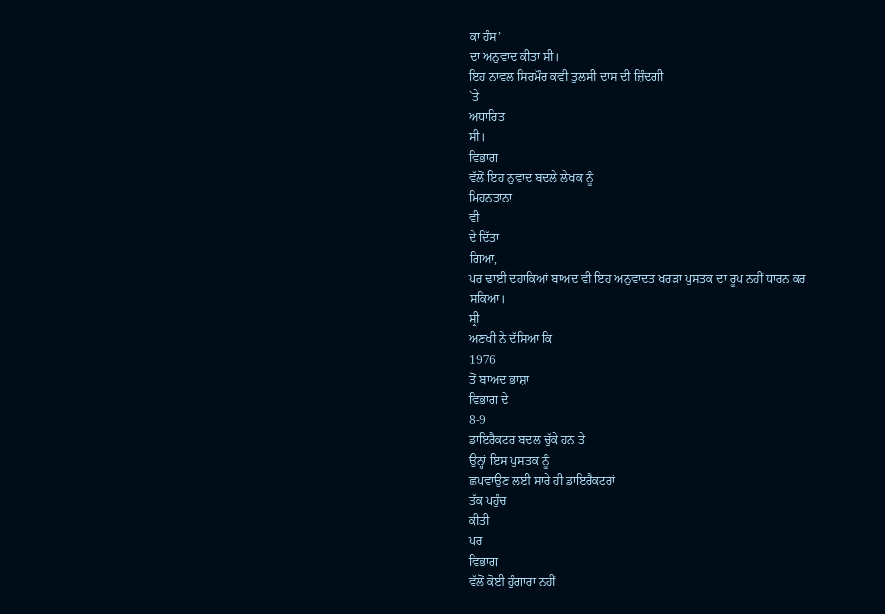ਕਾ ਹੰਸ’
ਦਾ ਅਨੁਵਾਦ ਕੀਤਾ ਸੀ।
ਇਹ ਨਾਵਲ ਸਿਰਮੌਰ ਕਵੀ ਤੁਲਸੀ ਦਾਸ ਦੀ ਜ਼ਿੰਦਗੀ
`ਤੇ
ਅਧਾਰਿਤ
ਸੀ।
ਵਿਭਾਗ
ਵੱਲੋਂ ਇਹ ਨੁਵਾਦ ਬਦਲੇ ਲੇਖਕ ਨੂੰ
ਮਿਹਨਤਾਨਾ
ਵੀ
ਦੇ ਦਿੱਤਾ
ਗਿਆ,
ਪਰ ਢਾਈ ਦਹਾਕਿਆਂ ਬਾਅਦ ਵੀ ਇਹ ਅਨੁਵਾਦਤ ਖਰੜਾ ਪੁਸਤਕ ਦਾ ਰੂਪ ਨਹੀਂ ਧਾਰਨ ਕਰ
ਸਕਿਆ।
ਸ੍ਰੀ
ਅਣਖੀ ਨੇ ਦੱਸਿਆ ਕਿ
1976
ਤੋਂ ਬਾਅਦ ਭਾਸ਼ਾ
ਵਿਭਾਗ ਦੇ
8-9
ਡਾਇਰੈਕਟਰ ਬਦਲ ਚੁੱਕੇ ਹਨ ਤੇ
ਉਨ੍ਹਾਂ ਇਸ ਪੁਸਤਕ ਨੂੰ
ਛਪਵਾਉਣ ਲਈ ਸਾਰੇ ਹੀ ਡਾਇਰੈਕਟਰਾਂ
ਤੱਕ ਪਹੁੰਚ
ਕੀਤੀ
ਪਰ
ਵਿਭਾਗ
ਵੱਲੋਂ ਕੋਈ ਹੁੰਗਾਰਾ ਨਹੀਂ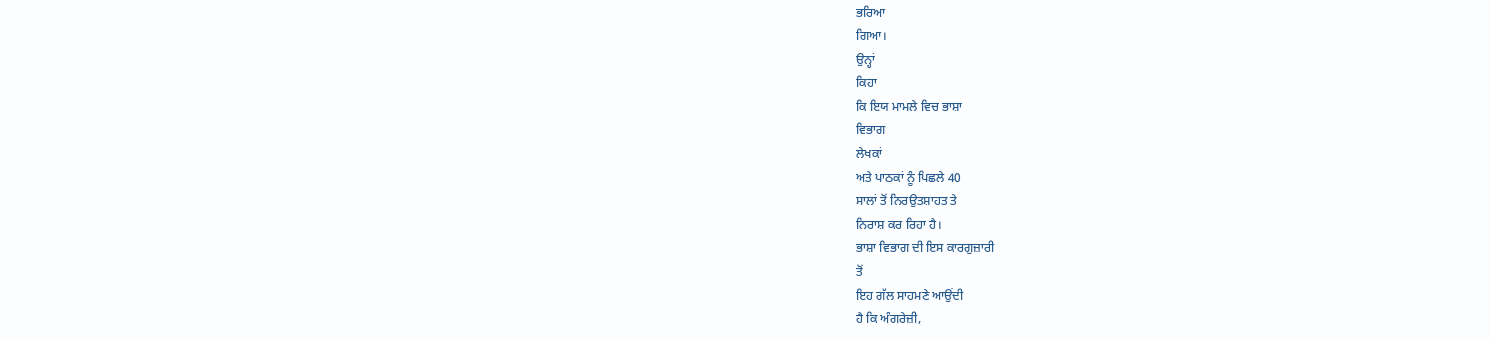ਭਰਿਆ
ਗਿਆ।
ਉਨ੍ਹਾਂ
ਕਿਹਾ
ਕਿ ਇਯ ਮਾਮਲੇ ਵਿਚ ਭਾਸ਼ਾ
ਵਿਭਾਗ
ਲੇਖਕਾਂ
ਅਤੇ ਪਾਠਕਾਂ ਨੂੰ ਪਿਛਲੇ 40
ਸਾਲਾਂ ਤੋਂ ਨਿਰਉਤਸ਼ਾਹਤ ਤੇ
ਨਿਰਾਸ਼ ਕਰ ਰਿਹਾ ਹੈ।
ਭਾਸ਼ਾ ਵਿਭਾਗ ਦੀ ਇਸ ਕਾਰਗੁਜ਼ਾਰੀ
ਤੋਂ
ਇਹ ਗੱਲ ਸਾਹਮਣੇ ਆਉਂਦੀ
ਹੈ ਕਿ ਅੰਗਰੇਜ਼ੀ,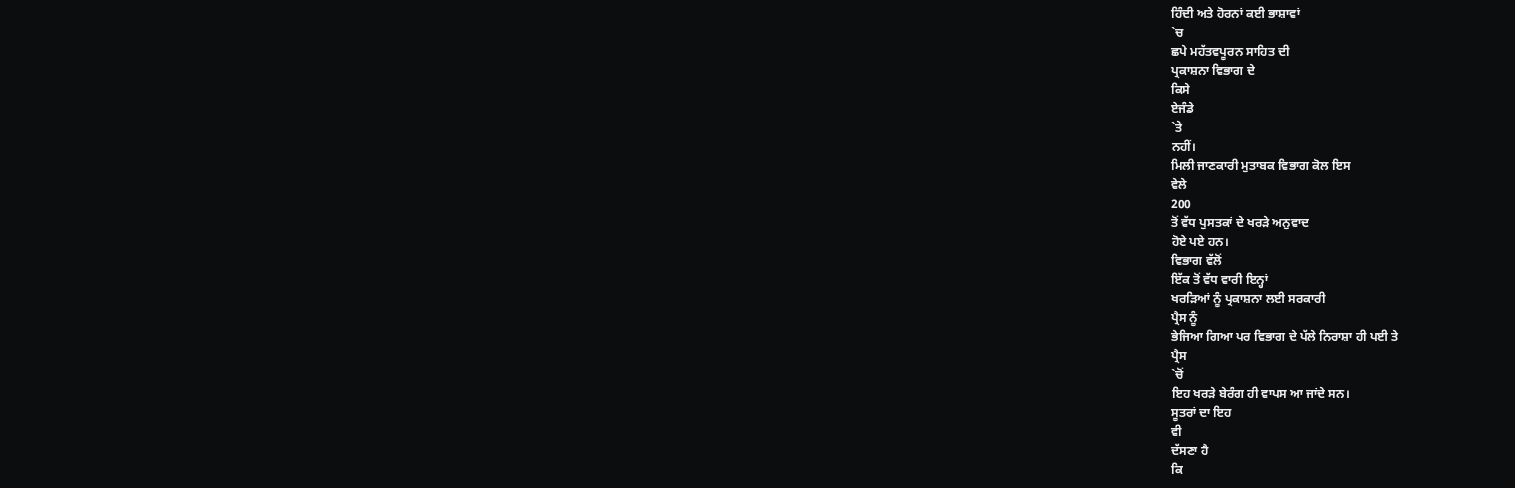ਹਿੰਦੀ ਅਤੇ ਹੋਰਨਾਂ ਕਈ ਭਾਸ਼ਾਵਾਂ
`ਚ
ਛਪੇ ਮਹੱਤਵਪੂਰਨ ਸਾਹਿਤ ਦੀ
ਪ੍ਰਕਾਸ਼ਨਾ ਵਿਭਾਗ ਦੇ
ਕਿਸੇ
ਏਜੰਡੇ
`ਤੇ
ਨਹੀਂ।
ਮਿਲੀ ਜਾਣਕਾਰੀ ਮੁਤਾਬਕ ਵਿਭਾਗ ਕੋਲ ਇਸ
ਵੇਲੇ
200
ਤੋਂ ਵੱਧ ਪੁਸਤਕਾਂ ਦੇ ਖਰੜੇ ਅਨੁਵਾਦ
ਹੋਏ ਪਏ ਹਨ।
ਵਿਭਾਗ ਵੱਲੋਂ
ਇੱਕ ਤੋਂ ਵੱਧ ਵਾਰੀ ਇਨ੍ਹਾਂ
ਖਰੜਿਆਂ ਨੂੰ ਪ੍ਰਕਾਸ਼ਨਾ ਲਈ ਸਰਕਾਰੀ
ਪ੍ਰੈਸ ਨੂੰ
ਭੇਜਿਆ ਗਿਆ ਪਰ ਵਿਭਾਗ ਦੇ ਪੱਲੇ ਨਿਰਾਸ਼ਾ ਹੀ ਪਈ ਤੇ
ਪ੍ਰੈਸ
`ਚੋਂ
ਇਹ ਖਰੜੇ ਬੇਰੰਗ ਹੀ ਵਾਪਸ ਆ ਜਾਂਦੇ ਸਨ।
ਸੂਤਰਾਂ ਦਾ ਇਹ
ਵੀ
ਦੱਸਣਾ ਹੈ
ਕਿ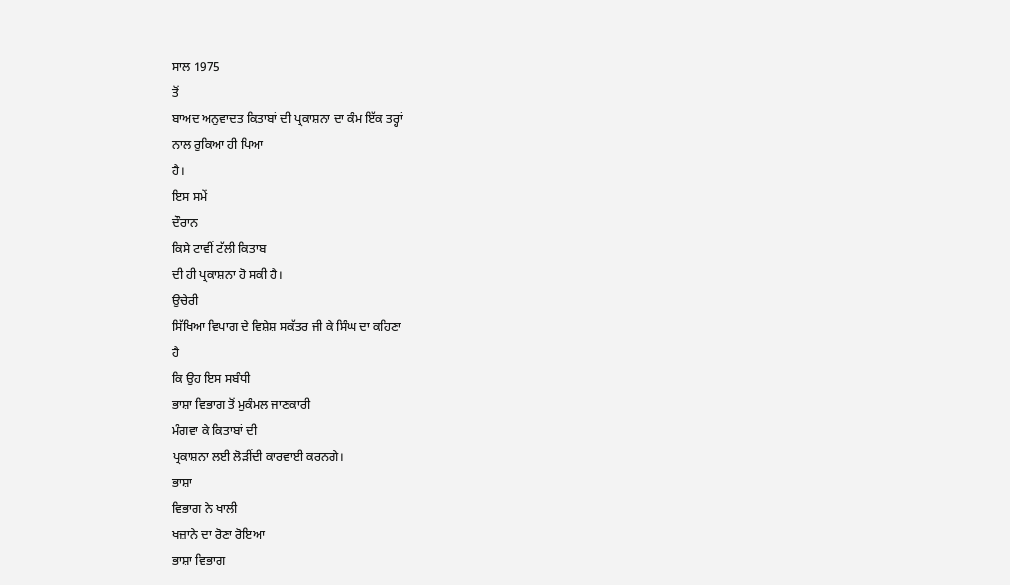ਸਾਲ 1975
ਤੋਂ
ਬਾਅਦ ਅਨੁਵਾਦਤ ਕਿਤਾਬਾਂ ਦੀ ਪ੍ਰਕਾਸ਼ਨਾ ਦਾ ਕੰਮ ਇੱਕ ਤਰ੍ਹਾਂ
ਨਾਲ ਰੁਕਿਆ ਹੀ ਪਿਆ
ਹੈ।
ਇਸ ਸਮੇਂ
ਦੌਰਾਨ
ਕਿਸੇ ਟਾਵੀਂ ਟੱਲੀ ਕਿਤਾਬ
ਦੀ ਹੀ ਪ੍ਰਕਾਸ਼ਨਾ ਹੋ ਸਕੀ ਹੈ।
ਉਚੇਰੀ
ਸਿੱਖਿਆ ਵਿਪਾਗ ਦੇ ਵਿਸ਼ੇਸ਼ ਸਕੱਤਰ ਜੀ ਕੇ ਸਿੰਘ ਦਾ ਕਹਿਣਾ
ਹੈ
ਕਿ ਉਹ ਇਸ ਸਬੰਧੀ
ਭਾਸ਼ਾ ਵਿਭਾਗ ਤੋਂ ਮੁਕੰਮਲ ਜਾਣਕਾਰੀ
ਮੰਗਵਾ ਕੇ ਕਿਤਾਬਾਂ ਦੀ
ਪ੍ਰਕਾਸ਼ਨਾ ਲਈ ਲੋੜੀਂਦੀ ਕਾਰਵਾਈ ਕਰਨਗੇ।
ਭਾਸ਼ਾ
ਵਿਭਾਗ ਨੇ ਖਾਲੀ
ਖਜ਼ਾਨੇ ਦਾ ਰੋਣਾ ਰੋਇਆ
ਭਾਸ਼ਾ ਵਿਭਾਗ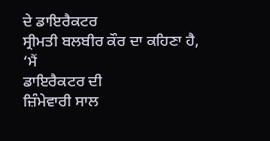ਦੇ ਡਾਇਰੈਕਟਰ
ਸ੍ਰੀਮਤੀ ਬਲਬੀਰ ਕੌਰ ਦਾ ਕਹਿਣਾ ਹੈ,
‘ਮੈਂ
ਡਾਇਰੈਕਟਰ ਦੀ
ਜ਼ਿੰਮੇਵਾਰੀ ਸਾਲ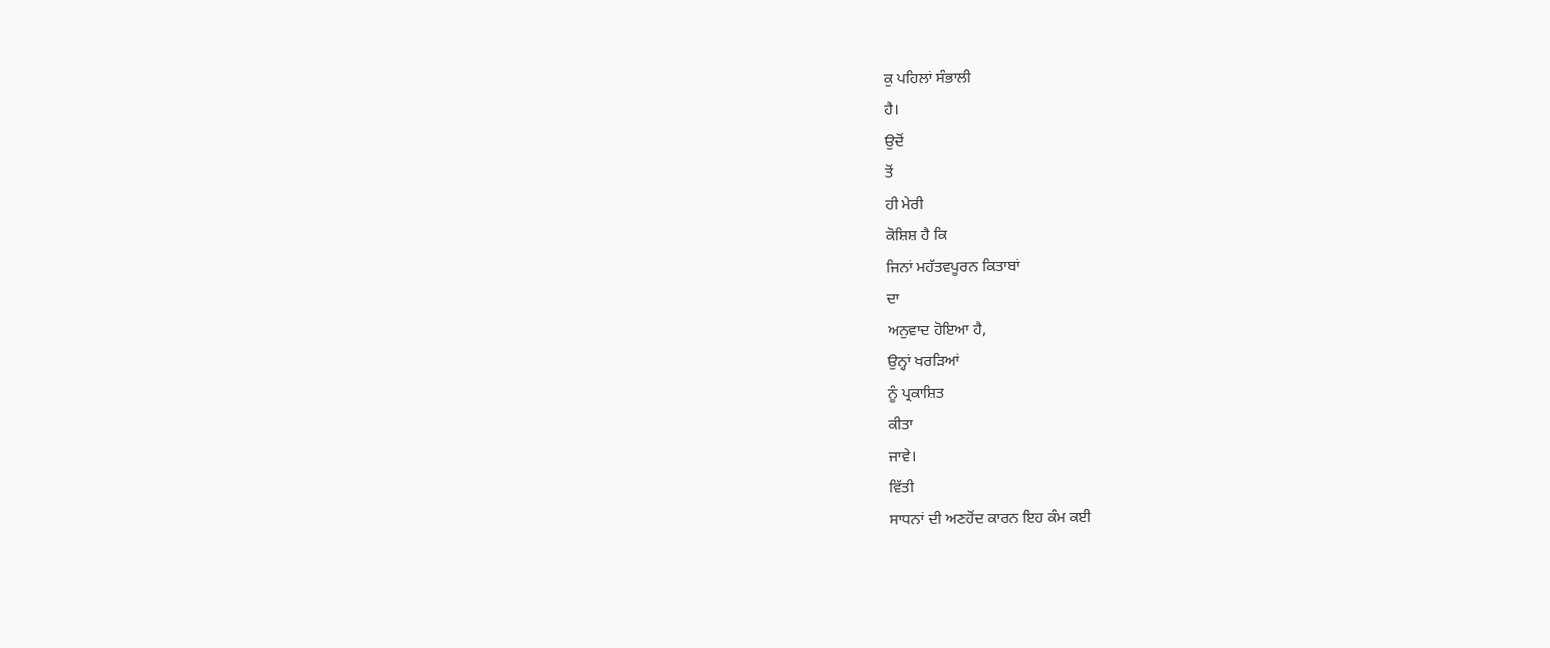ਕੁ ਪਹਿਲਾਂ ਸੰਭਾਲੀ
ਹੈ।
ਉਦੋਂ
ਤੋਂ
ਹੀ ਮੇਰੀ
ਕੋਸ਼ਿਸ਼ ਹੈ ਕਿ
ਜਿਨਾਂ ਮਹੱਤਵਪੂਰਨ ਕਿਤਾਬਾਂ
ਦਾ
ਅਨੁਵਾਦ ਹੋਇਆ ਹੈ,
ਉਨ੍ਹਾਂ ਖਰੜਿਆਂ
ਨੂੰ ਪ੍ਰਕਾਸ਼ਿਤ
ਕੀਤਾ
ਜਾਵੇ।
ਵਿੱਤੀ
ਸਾਧਨਾਂ ਦੀ ਅਣਹੋਂਦ ਕਾਰਨ ਇਹ ਕੰਮ ਕਈ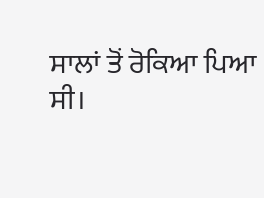ਸਾਲਾਂ ਤੋਂ ਰੋਕਿਆ ਪਿਆ
ਸੀ।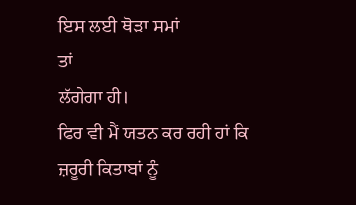ਇਸ ਲਈ ਥੋੜਾ ਸਮਾਂ
ਤਾਂ
ਲੱਗੇਗਾ ਹੀ।
ਫਿਰ ਵੀ ਮੈਂ ਯਤਨ ਕਰ ਰਹੀ ਹਾਂ ਕਿ
ਜ਼ਰੂਰੀ ਕਿਤਾਬਾਂ ਨੂੰ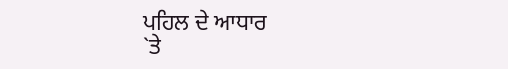ਪਹਿਲ ਦੇ ਆਧਾਰ
`ਤੇ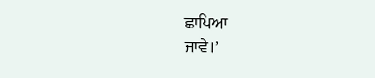ਛਾਪਿਆ
ਜਾਵੇ।’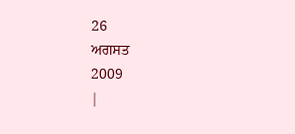26
ਅਗਸਤ
2009
|